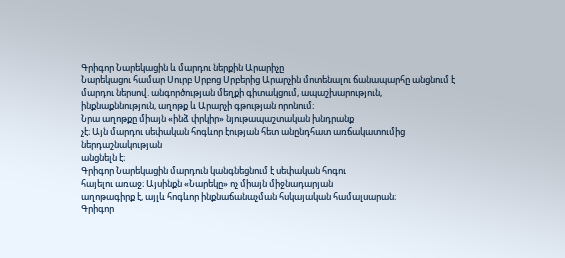Գրիգոր Նարեկացին և մարդու ներքին Արարիչը
Նարեկացու համար Սուրբ Սրբոց Սրբերից Արարչին մոտենալու ճանապարհը անցնում է մարդու ներսով. անգործության մեղքի գիտակցում, ապաշխարություն, ինքնաքննություն, աղոթք և Արարչի գթության որոնում։
Նրա աղոթքը միայն «ինձ փրկիր» նյութապաշտական խնդրանք
չէ։ Այն մարդու սեփական հոգևոր էության հետ անընդհատ առճակատումից ներդաշնակության
անցնելն է։
Գրիգոր Նարեկացին մարդուն կանգնեցնում է սեփական հոգու
հայելու առաջ։ Այսինքն «Նարեկը» ոչ միայն միջնադարյան
աղոթագիրք է, այլև հոգևոր ինքնաճանաչման հսկայական համալսարան։
Գրիգոր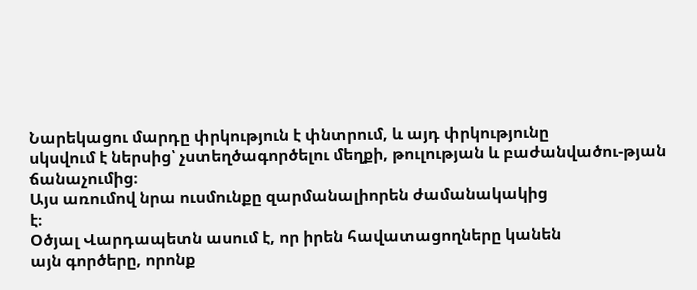Նարեկացու մարդը փրկություն է փնտրում, և այդ փրկությունը
սկսվում է ներսից՝ չստեղծագործելու մեղքի, թուլության և բաժանվածու-թյան ճանաչումից։
Այս առումով նրա ուսմունքը զարմանալիորեն ժամանակակից
է։
Օծյալ Վարդապետն ասում է, որ իրեն հավատացողները կանեն
այն գործերը, որոնք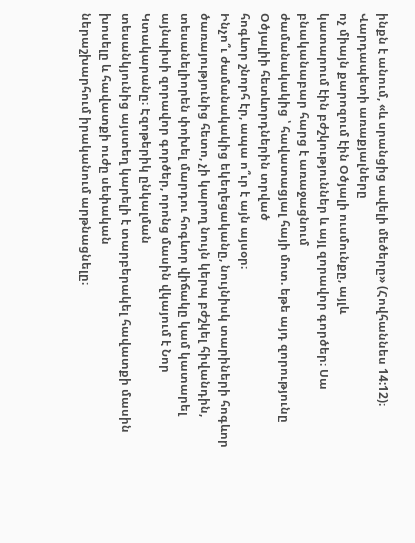ինքն է անում, «և սրանցից ավելի մեծերը» (Հովհաննես 14:12)։
Վարդապետի առաքյալները
ոչ միայն քարոզում էին Օծյալի ուսմունքը, այլև
կատարում էին բժշկություններ և այլ զորավոր գործեր։ Սա բնականաբար հարց է առաջացնում
ժամանակակից ՝ հավատացյալ հայի մոտ. եթե այդ զորությունը Օծյալիի հետևորդներին տրված
հոգևոր շնորհ էր, ապա ո՞ւր է այն այսօր։
Ինչո՞ւ ժամանակակից եկեղեցականը, նույնիսկ տարիների հոգևոր
ծառայությունից հետո, չի կարող նույն կերպ բժշկել հիվանդին, տեսանելիորեն փոխել մարդու հոգևոր վիճակը կամ կատարել այնպիսի զորավոր գործեր, որոնց մասին վկայում է Նոր Կտակարանը։ Էզոթերիկ ընկալման
տեսանկյունից այստեղ կարելի է տարբերակել հավատքի մասին խոսելը և հավատքի ուժը սեփական
ներաշխարհում իրականում արթնացնելը։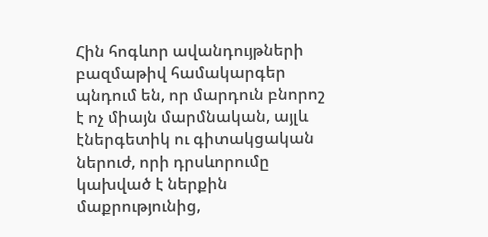Հին հոգևոր ավանդույթների բազմաթիվ համակարգեր
պնդում են, որ մարդուն բնորոշ է ոչ միայն մարմնական, այլև էներգետիկ ու գիտակցական
ներուժ, որի դրսևորումը կախված է ներքին մաքրությունից,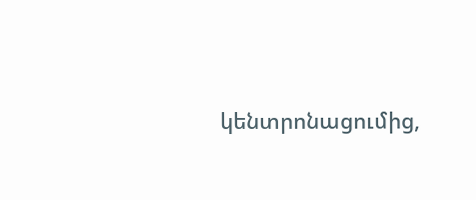կենտրոնացումից,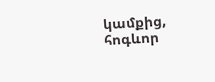կամքից, հոգևոր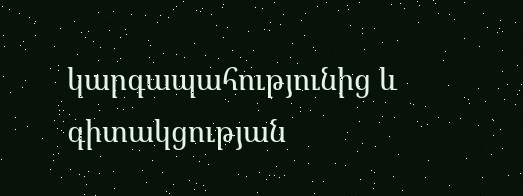կարգապահությունից և գիտակցության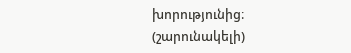խորությունից։
(շարունակելի)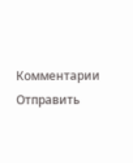Комментарии
Отправить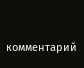комментарий